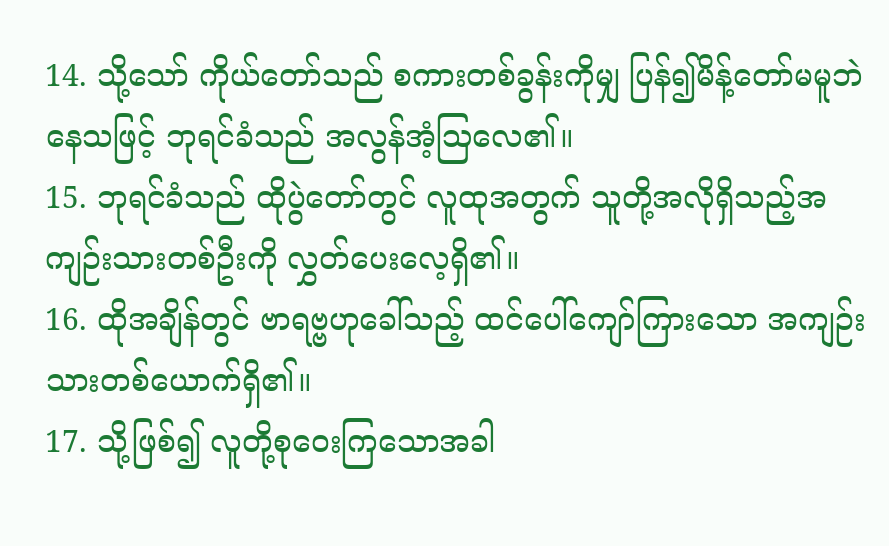14. သို့သော် ကိုယ်တော်သည် စကားတစ်ခွန်းကိုမျှ ပြန်၍မိန့်တော်မမူဘဲနေသဖြင့် ဘုရင်ခံသည် အလွန်အံ့ဩလေ၏။
15. ဘုရင်ခံသည် ထိုပွဲတော်တွင် လူထုအတွက် သူတို့အလိုရှိသည့်အကျဉ်းသားတစ်ဦးကို လွှတ်ပေးလေ့ရှိ၏။
16. ထိုအချိန်တွင် ဗာရဗ္ဗဟုခေါ်သည့် ထင်ပေါ်ကျော်ကြားသော အကျဉ်းသားတစ်ယောက်ရှိ၏။
17. သို့ဖြစ်၍ လူတို့စုဝေးကြသောအခါ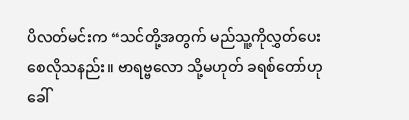ပိလတ်မင်းက “သင်တို့အတွက် မည်သူ့ကိုလွှတ်ပေးစေလိုသနည်း။ ဗာရဗ္ဗလော သို့မဟုတ် ခရစ်တော်ဟုခေါ်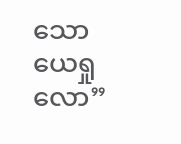သော ယေရှုလော”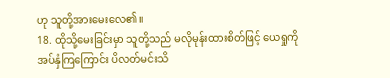ဟု သူတို့အားမေးလေ၏။
18. ထိုသို့မေးခြင်းမှာ သူတို့သည် မလိုမုန်းထားစိတ်ဖြင့် ယေရှုကိုအပ်နှံကြကြောင်း ပိလတ်မင်းသိ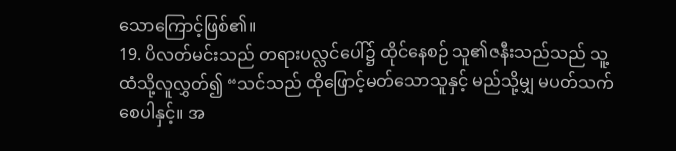သောကြောင့်ဖြစ်၏။
19. ပိလတ်မင်းသည် တရားပလ္လင်ပေါ်၌ ထိုင်နေစဉ် သူ၏ဇနီးသည်သည် သူ့ထံသို့လူလွှတ်၍ “သင်သည် ထိုဖြောင့်မတ်သောသူနှင့် မည်သို့မျှ မပတ်သက်စေပါနှင့်။ အ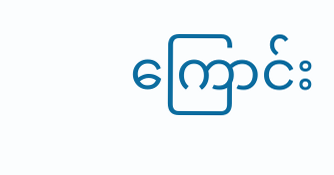ကြောင်း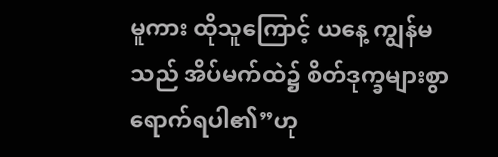မူကား ထိုသူကြောင့် ယနေ့ ကျွန်မသည် အိပ်မက်ထဲ၌ စိတ်ဒုက္ခများစွာရောက်ရပါ၏”ဟု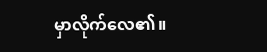မှာလိုက်လေ၏။